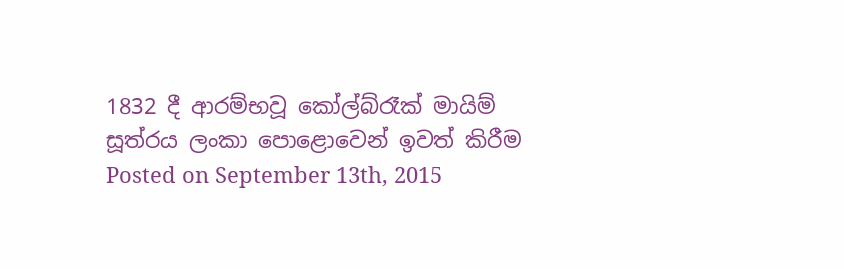1832 දී ආරම්භවූ කෝල්බ්රෑක් මායිම් සූත්රය ලංකා පොළොවෙන් ඉවත් කිරීම
Posted on September 13th, 2015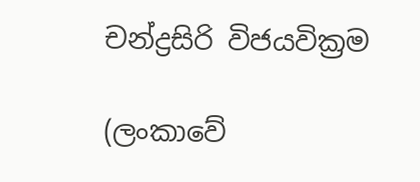චන්ද්‍රසිරි විජයවික්‍රම

(ලංකාවේ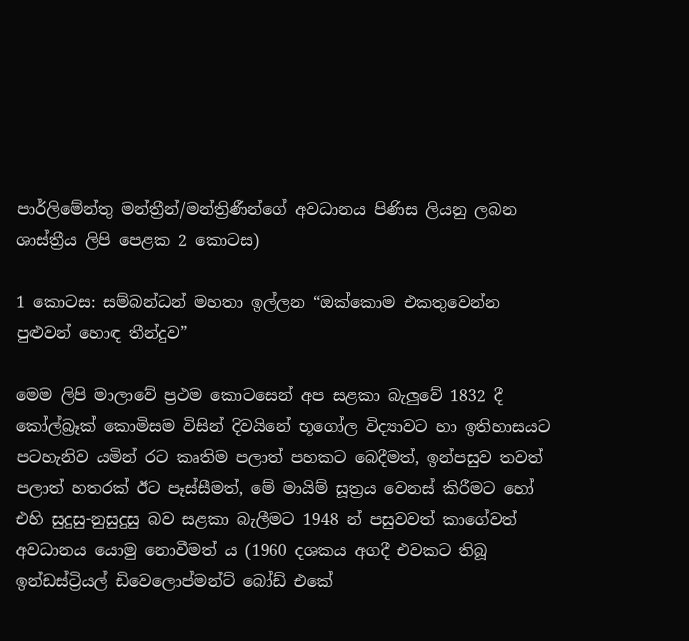පාර්ලිමේන්තු මන්ත්‍රීන්/මන්ත්‍රිණීන්ගේ අවධානය පිණිස ලියනු ලබන ශාස්ත්‍රීය ලිපි පෙළක 2 කොටස)

1 කොටස: සම්බන්‌ධන් මහතා ඉල්ලන “ඔක්කොම එකතුවෙන්න පුළුවන් හොඳ තීන්‌දුව”

මෙම ලිපි මාලාවේ ප්‍රථම කොටසෙන් අප සළකා බැලුවේ 1832 දී කෝල්බ්‍ර‌ෑක් කොමිසම විසින් දිවයිනේ භූගෝල විද්‍යාවට හා ඉතිහාසයට පටහැනිව යමින් රට කෘතිම පලාත් පහකට බෙදීමත්, ඉන්පසුව තවත් පලාත් හතරක් ඊට පෑස්සීමත්, මේ මායිම් සූත්‍රය වෙනස් කිරීමට හෝ එහි සුදුසු-නුසුදුසු බව සළකා බැලීමට 1948 න් පසුවවත් කාගේවත් අවධානය යොමු නොවීමත් ය (1960 දශකය අගදී එවකට තිබූ ඉන්ඩස්ට්‍රියල් ඩිවෙලොප්මන්ට් බෝඩ් එකේ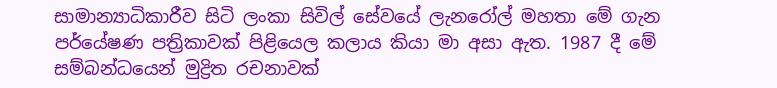සාමාන්‍යාධිකාරීව සිටි ලංකා සිවිල් සේවයේ ලැනරෝල් මහතා මේ ගැන පර්යේෂණ පත්‍රිකාවක් පිළියෙල කලාය කියා මා අසා ඇත. 1987 දී මේ සම්බන්‌ධයෙන් මුද්‍රිත රචනාවක්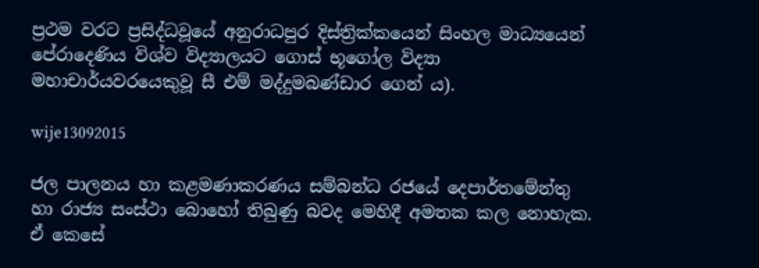ප්‍රථම වරට ප්‍රසිද්ධවූයේ අනුරාධපුර දිස්ත්‍රික්කයෙන් සිංහල මාධ්‍යයෙන් පේරාදෙණිය විශ්ව විද්‍යාලයට ගොස් භූගෝල විද්‍යා මහාචාර්යවරයෙකුවූ සී එම් මද්දුමබණ්ඩාර ගෙන් ය).

wije13092015

ජල පාලනය හා කළමණාකරණය සම්බන්‌ධ රජයේ දෙපාර්තමේන්තු හා රාජ්‍ය සංස්ථා බොහෝ තිබුණු බවද මෙහිදී අමතක කල නොහැක. ඒ කෙසේ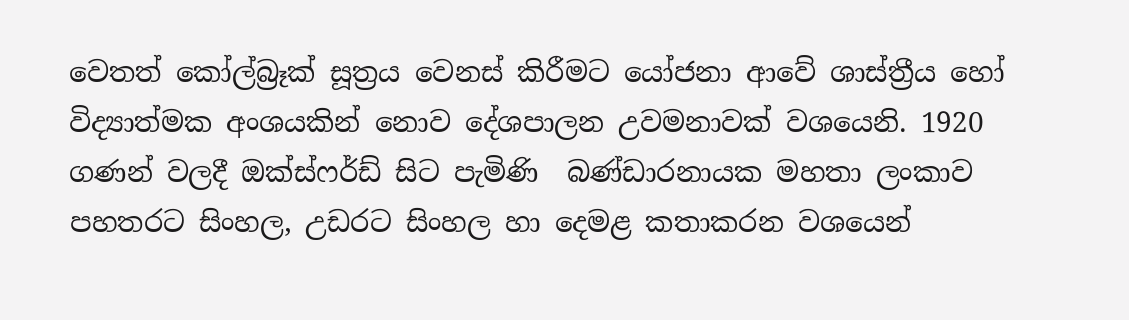වෙතත් කෝල්බ්‍ර‌ෑක් සූත්‍රය වෙනස් කිරීමට යෝජනා ආවේ ශාස්ත්‍රීය හෝ විද්‍යාත්මක අංශයකින් නොව දේශපාලන උවමනාවක් වශයෙනි. 1920 ගණන් වලදී ඔක්ස්ෆර්ඩ් සිට පැමිණි  බණ්ඩාරනායක මහතා ලංකාව පහතරට සිංහල, උඩරට සිංහල හා දෙමළ කතාකරන වශයෙන්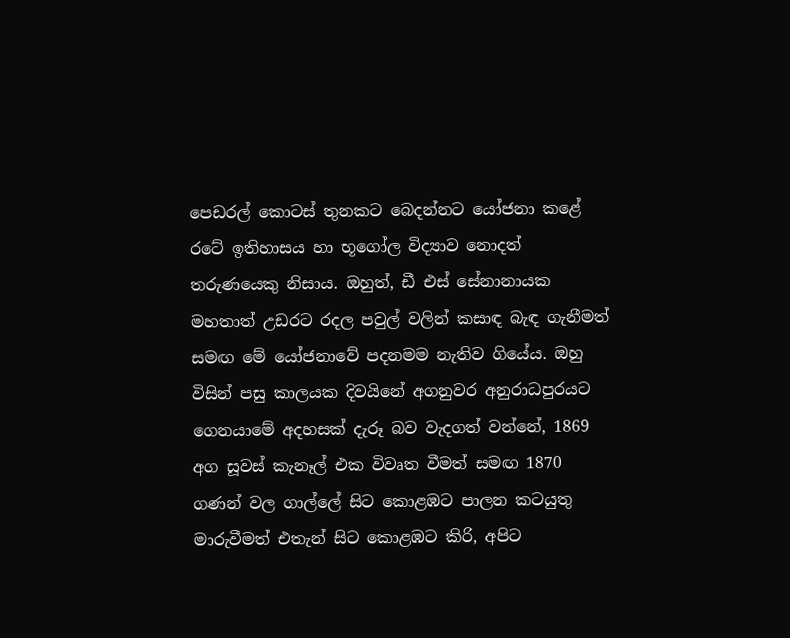පෙඩරල් කොටස් තුනකට බෙදන්නට යෝජනා කළේ රටේ ඉතිහාසය හා භූගෝල විද්‍යාව නොදත් තරුණයෙකු නිසාය. ඔහුත්, ඩී එස් සේනානායක මහතාත් උඩරට රදල පවුල් වලින් කසාඳ බැඳ ගැනීමත් සමඟ මේ යෝජනාවේ පදනමම නැතිව ගියේය. ඔහු විසින් පසු කාලයක දිවයිනේ අගනුවර අනුරාධපුරයට ගෙනයාමේ අදහසක් දැරූ බව වැදගත්‌ වන්නේ, 1869 අග සූවස් කැනෑල් එක විවෘත වීමත් සමඟ 1870 ගණන් වල ගාල්ලේ සිට කොළඹට පාලන කටයුතු මාරුවීමත් එතැන් සිට කොළඹට කිරි, අපිට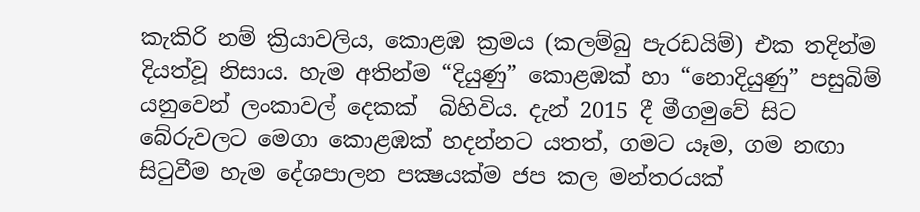කැකිරි නම් ක්‍රියාවලිය, කොළඹ ක්‍රමය (කලම්බු පැරඩයිම්) එක තදින්ම දියත්‌වූ නිසාය. හැම අතින්ම “දියුණු” කොළඹක් හා “නොදියුණු” පසුබිම් යනුවෙන් ලංකාවල් දෙකක්  බිහිවිය. දැන් 2015 දී මීගමුවේ සිට බේරුවලට මෙගා කොළඹක් හදන්නට යතත්, ගමට යෑම, ගම නඟා සිටුවීම හැම දේශපාලන පක්‍ෂයක්ම ජප කල මන්තරයක්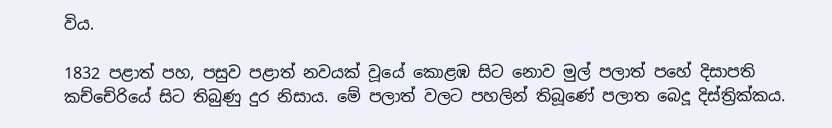විය.

1832 පළාත් පහ, පසුව පළාත් නවයක් වූයේ කොළඹ සිට නොව මුල් පලාත් පහේ දිසාපති කච්චේරියේ සිට තිබුණු දුර නිසාය. මේ පලාත් වලට පහලින් තිබූණේ පලාත බෙදූ දිස්ත්‍රික්කය.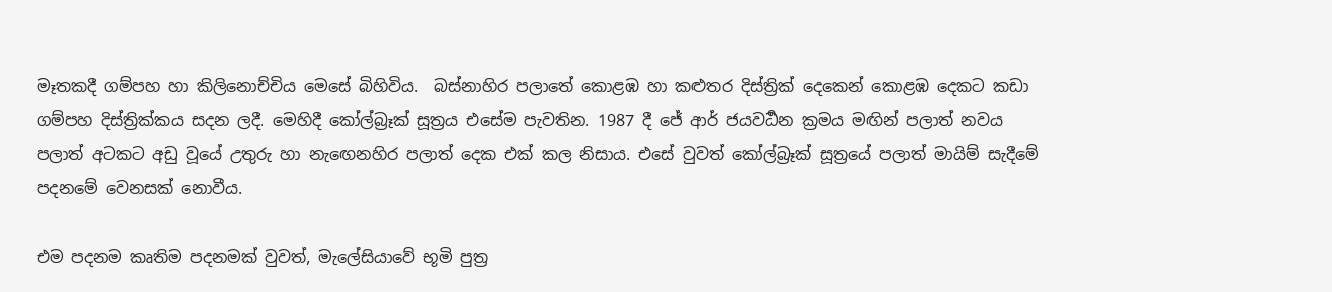මෑතකදී ගම්පහ හා කිලිනොච්චිය මෙසේ බිහිවිය.  බස්නාහිර පලාතේ කොළඹ හා කළුතර දිස්ත්‍රික් දෙකෙන් කොළඹ දෙකට කඩා ගම්පහ දිස්ත්‍රික්කය සදන ලදී. මෙහිදී කෝල්බ්‍ර‌ෑක් සූත්‍රය එසේම පැවතින. 1987 දී ජේ ආර් ජයවර්‍ධන ක්‍රමය මඟින් පලාත් නවය පලාත් අටකට අඩු වූයේ උතුරු හා නැඟෙනහිර පලාත් දෙක එක් කල නිසාය. එසේ වුවත් කෝල්බ්‍ර‌ෑක් සූත්‍රයේ පලාත් මායිම් සැදීමේ පදනමේ වෙනසක් නොවීය.

එම පදනම කෘතිම පදනමක් වුවත්, මැලේසියාවේ භූමි පුත්‍ර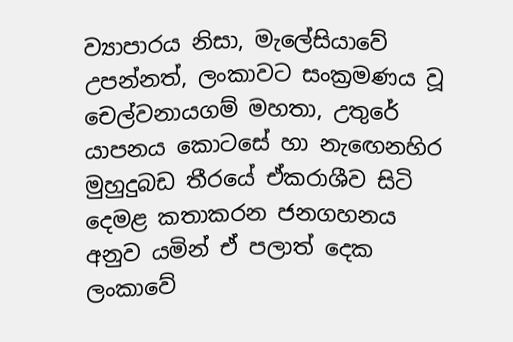ව්‍යාපාරය නිසා, මැලේසියාවේ උපන්නත්, ලංකාවට සංක්‍රමණය වූ චෙල්වනායගම් මහතා, උතුරේ යාපනය කොටසේ හා නැඟෙනහිර මුහුදුබඩ තීරයේ ඒකරාශීව සිටි දෙමළ කතාකරන ජනගහනය අනුව යමින් ඒ පලාත් දෙක ලංකාවේ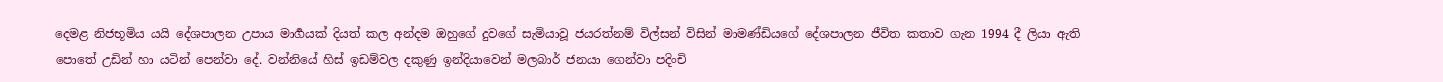දෙමළ නිජභූමිය යයි දේශපාලන උපාය මාර්‍ගයක් දියත් කල අන්දම ඔහුගේ දුවගේ සැමියාවූ ජයරත්නම් විල්සන් විසින් මාමණ්ඩියගේ දේශපාලන ජීවිත කතාව ගැන 1994 දී ලියා ඇති පොතේ උඩින් හා යටින් පෙන්වා දේ. වන්නියේ හිස් ඉඩම්වල දකුණු ඉන්දියාවෙන් මලබාර් ජනයා ගෙන්වා පදිංචි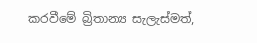කරවීමේ බ්‍රිතාන්‍ය සැලැස්මත්,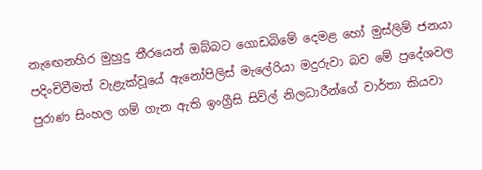නැඟෙනහිර මුහුදු තීරයෙන් ඔබ්බට ගොඩබිමේ දෙමළ හෝ මුස්ලිම් ජනයා පදිංචිවීමත් වැළැක්‌වූයේ ඇනෝපිලිස් මැලේරියා මදුරුවා බව මේ ප්‍රදේශවල පුරාණ සිංහල ගම් ගැන ඇති ඉංග්‍රීසි සිවිල් නිලධාරීන්ගේ වාර්තා කියවා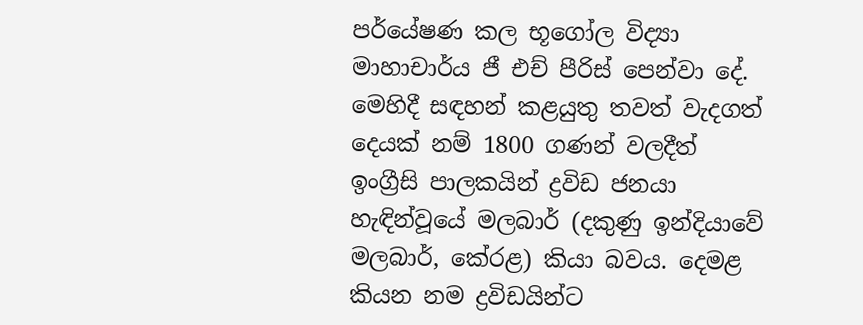පර්යේෂණ කල භූගෝල විද්‍යා මාහාචාර්ය ජී එච් පීරිස් පෙන්වා දේ. මෙහිදී සඳහන් කළයුතු තවත් වැදගත් දෙයක් නම් 1800 ගණන් වලදීත් ඉංග්‍රීසි පාලකයින් ද්‍රවිඩ ජනයා හැඳින්වූයේ මලබාර් (දකුණු ඉන්දියාවේ මලබාර්, කේරළ) කියා බවය. දෙමළ කියන නම ද්‍රවිඩයින්ට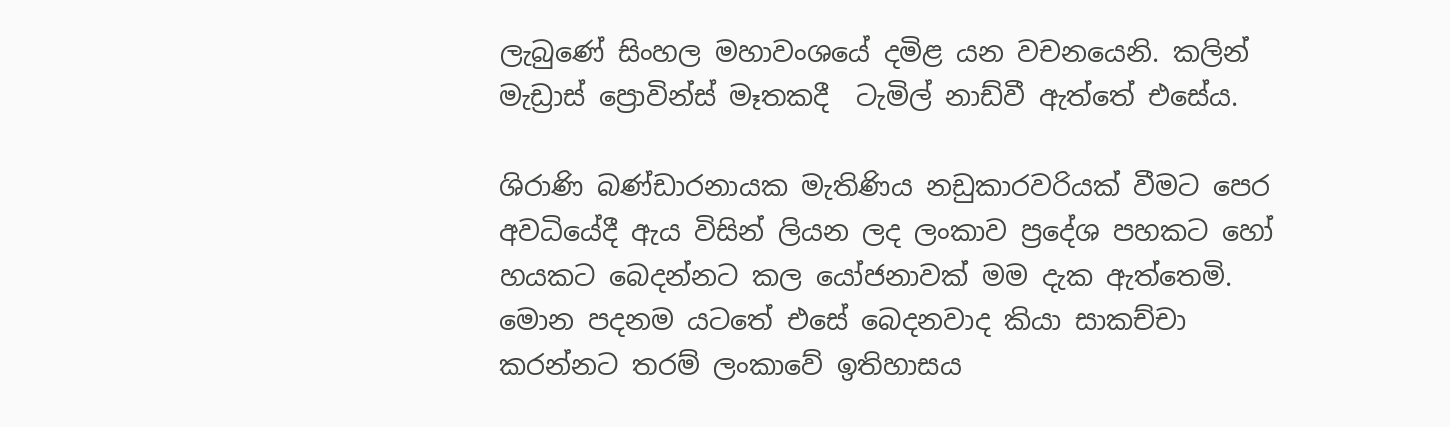ලැබුණේ සිංහල මහාවංශයේ දමිළ යන වචනයෙනි. කලින් මැඩ්‍රාස් ප්‍රොවින්ස් මෑතකදී  ටැමිල් නාඩ්වී ඇත්තේ එසේය.

ශිරාණි බණ්ඩාරනායක මැතිණිය නඩුකාරවරියක් වීමට පෙර අවධියේදී ඇය විසින් ලියන ලද ලංකාව ප්‍රදේශ පහකට හෝ හයකට බෙදන්නට කල යෝජනාවක් මම දැක ඇත්තෙමි. මොන පදනම යටතේ එසේ බෙදනවාද කියා සාකච්චා කරන්නට තරම් ලංකාවේ ඉතිහාසය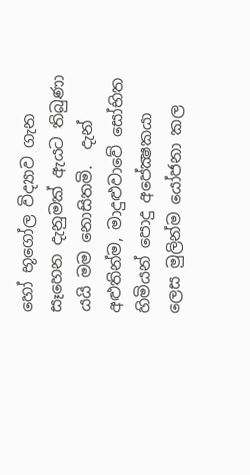හෝ භූගෝල විද්‍යාව ගැන සෑහෙන දැනුමක් ඇයට තිබුණා යයි මම නොසිතමි.  දැන් අළුතින්ම, මාදුළුවාවේ සෝභිත හිමියන් පොදු අපේක්‍ෂකයා ලෙස මුලින්ම යෝජනා කල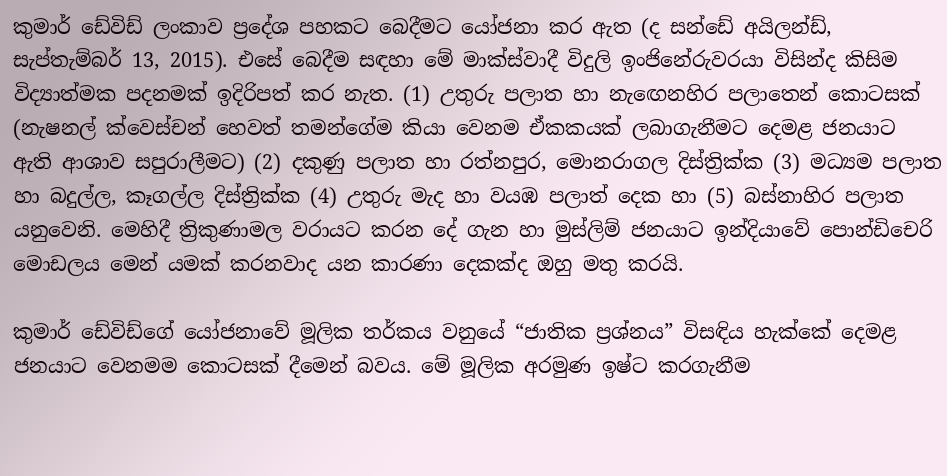කුමාර් ඩේවිඩ් ලංකාව ප්‍රදේශ පහකට බෙදීමට යෝජනා කර ඇත (ද සන්ඩේ අයිලන්ඩ්, සැප්තැම්බර් 13, 2015). එසේ බෙදීම සඳහා මේ මාක්ස්වාදී විදුලි ඉංජිනේරුවරයා විසින්ද කිසිම විද්‍යාත්මක පදනමක් ඉදිරිපත් කර නැත. (1) උතුරු පලාත හා නැඟෙනහිර පලාතෙන් කොටසක් (නැෂනල් ක්‌වෙස්චන් හෙවත් තමන්ගේම කියා වෙනම ඒකකයක් ලබාගැනීමට දෙමළ ජනයාට ඇති ආශාව සපුරාලීමට) (2) දකුණු පලාත හා රත්නපුර, මොනරාගල දිස්ත්‍රික්ක (3) මධ්‍යම පලාත හා බදුල්ල, කෑගල්ල දිස්ත්‍රික්ක (4) උතුරු මැද හා වයඹ පලාත් දෙක හා (5) බස්නාහිර පලාත යනුවෙනි. මෙහිදී ත්‍රිකුණාමල වරායට කරන දේ ගැන හා මුස්ලිම් ජනයාට ඉන්දියාවේ පොන්ඩිචෙරි මොඩලය මෙන් යමක් කරනවාද යන කාරණා දෙකක්ද ඔහු මතු කරයි.

කුමාර් ඩේවිඩ්ගේ යෝජනාවේ මූලික තර්‌කය වනුයේ “ජාතික ප්‍රශ්නය” විසඳිය හැක්කේ දෙමළ ජනයාට වෙනමම කොටසක් දීමෙන් බවය. මේ මූලික අරමුණ ඉෂ්ට කරගැනීම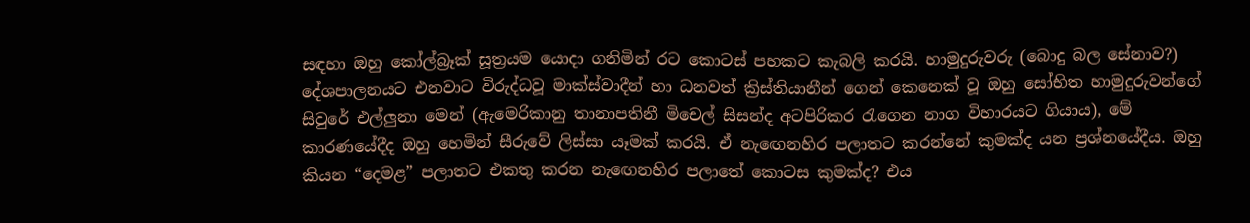සඳහා ඔහු කෝල්බ්‍ර‌ෑක් සූත්‍රයම යොදා ගනිමින් රට කොටස් පහකට කැබලි කරයි. හාමුදුරුවරු (බොදු බල සේනාව?) දේශපාලනයට එනවාට විරුද්ධවූ මාක්ස්වාදීන් හා ධනවත් ක්‍රිස්තියානීන් ගෙන් කෙනෙක් වූ ඔහු සෝභිත හාමුදුරුවන්ගේ සිවුරේ එල්ලුනා මෙන් (ඇමෙරිකානු තානාපතිනී මිචෙල් සිසන්ද අටපිරිකර රැගෙන නාග විහාරයට ගියාය), මේ කාරණයේදීද ඔහු හෙමින් සීරුවේ ලිස්සා යෑමක් කරයි. ඒ නැඟෙනහිර පලාතට කරන්නේ කුමක්ද යන ප්‍රශ්නයේදීය. ඔහු කියන “දෙමළ” පලාතට එකතු කරන නැඟෙනහිර පලාතේ කොටස කුමක්ද? එය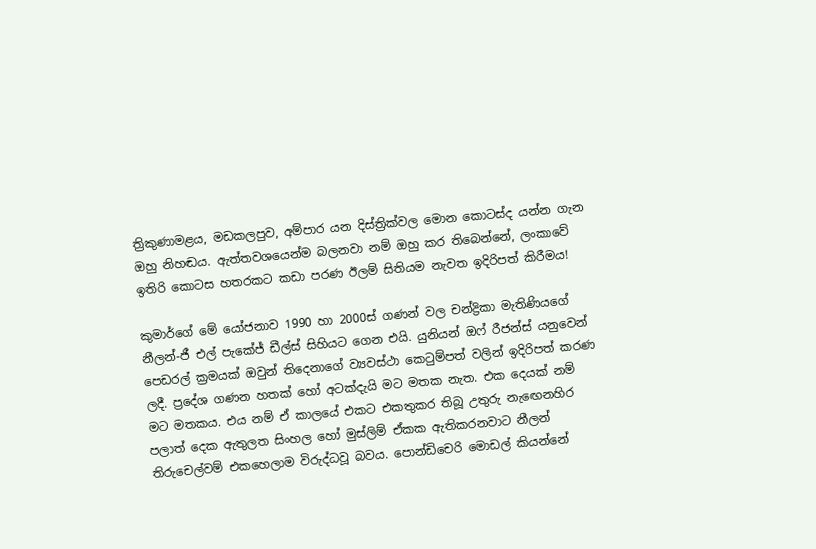ත්‍රිකුණාමළය, මඩකලපුව, අම්පාර යන දිස්ත්‍රික්වල මොන කොටස්ද යන්න ගැන ඔහු නිහඬය. ඇත්තවශයෙන්ම බලනවා නම් ඔහු කර තිබෙන්නේ, ලංකාවේ ඉතිරි කොටස හතරකට කඩා පරණ ඊලම් සිතියම නැවත ඉදිරිපත් කිරීමය!

කුමාර්ගේ මේ යෝජනාව 1990 හා 2000ස් ගණන් වල චන්ද්‍රිකා මැතිණියගේ නීලන්-ජී එල් පැකේජ් ඩීල්ස් සිහියට ගෙන එයි. යුනියන් ඔෆ් රීජන්ස් යනුවෙන් පෙඩරල් ක්‍රමයක් ඔවුන් තිදෙනාගේ ව්‍යවස්ථා කෙටුම්පත් වලින් ඉදිරිපත් කරණ ලදී. ප්‍රදේශ ගණන හතක් හෝ අටක්දැයි මට මතක නැත. එක දෙයක් නම් මට මතකය. එය නම් ඒ කාලයේ එකට එකතුකර තිබූ උතුරු නැඟෙනහිර පලාත් දෙක ඇතුලත සිංහල හෝ මුස්ලිම් ඒකක ඇතිකරනවාට නීලන් තිරුචෙල්වම් එකහෙලාම විරුද්ධවූ බවය. පොන්ඩිචෙරි මොඩල් කියන්නේ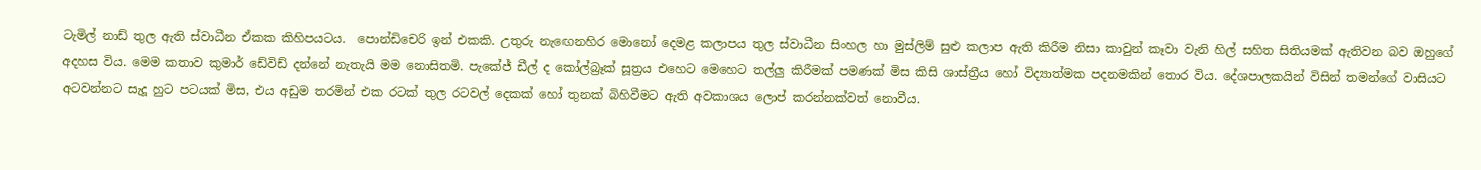ටැමිල් නාඩ් තුල ඇති ස්වාධීන ඒකක කිහිපයටය.  පොන්ඩිචෙරි ඉන් එකකි. උතුරු නැඟෙනහිර මොනෝ දෙමළ කලාපය තුල ස්වාධීන සිංහල හා මුස්ලිම් සුළු කලාප ඇති කිරීම නිසා කාවුන් කෑවා වැනි හිල් සහිත සිතියමක් ඇතිවන බව ඔහුගේ අදහස විය. මෙම කතාව කුමාර් ඩේවිඩ් දන්නේ නැතැයි මම නොසිතමි. පැකේජ් ඩීල් ද කෝල්බ්‍ර‌ෑක් සූත්‍රය එහෙට මෙහෙට තල්ලු කිරීමක් පමණක් මිස කිසි ශාස්ත්‍රීය හෝ විද්‍යාත්මක පදනමකින් තොර විය. දේශපාලකයින් විසින් තමන්ගේ වාසියට අටවන්නට සැදූ හුට පටයක් මිස, එය අඩුම තරමින් එක රටක් තුල රටවල් දෙකක් හෝ තුනක් බිහිවීමට ඇති අවකාශය ලොප් කරන්නක්වත් නොවීය.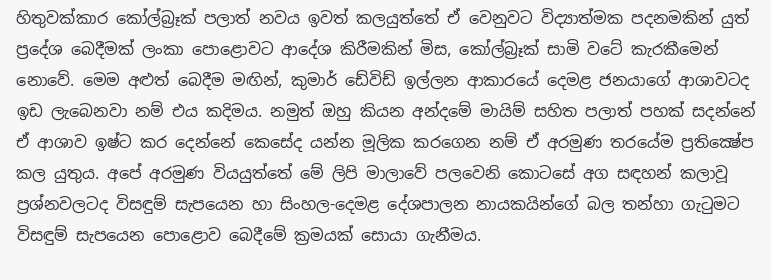හිතුවක්කාර කෝල්බ්‍ර‌ෑක් පලාත් නවය ඉවත් කලයුත්තේ ඒ වෙනුවට විද්‍යාත්මක පදනමකින් යුත් ප්‍රදේශ බෙදීමක් ලංකා පොළොවට ආදේශ කිරීමකින් මිස, කෝල්බ්‍ර‌ෑක් සාමි වටේ කැරකීමෙන් නොවේ. මෙම අළුත් බෙදීම මඟින්, කුමාර් ඩේවිඩ් ඉල්ලන ආකාරයේ දෙමළ ජනයාගේ ආශාවටද ඉඩ ලැබෙනවා නම් එය කදිමය. නමුත් ඔහු කියන අන්දමේ මායිම් සහිත පලාත් පහක් සදන්නේ ඒ ආශාව ඉෂ්ට කර දෙන්නේ කෙසේද යන්න මූලික කරගෙන නම් ඒ අරමුණ තරයේම ප්‍රතික්‍ෂේප කල යුතුය. අපේ අරමුණ වියයුත්තේ මේ ලිපි මාලාවේ පලවෙනි කොටසේ අග සඳහන් කලාවූ ප්‍රශ්නවලටද විසඳුම් සැපයෙන හා සිංහල-දෙමළ දේශපාලන නායකයින්ගේ බල තන්හා ගැටුමට විසඳුම් සැපයෙන පොළොව බෙදීමේ ක්‍රමයක් සොයා ගැනීමය.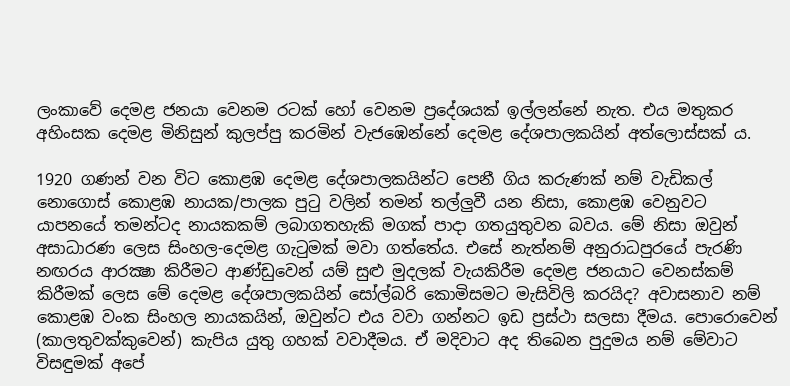ලංකාවේ දෙමළ ජනයා වෙනම රටක් හෝ වෙනම ප්‍රදේශයක් ඉල්ලන්නේ නැත. එය මතුකර අහිංසක දෙමළ මිනිසුන් කුලප්පු කරමින් වැජඹෙන්නේ දෙමළ දේශපාලකයින් අත්ලොස්සක් ය.

1920 ගණන් වන විට කොළඹ දෙමළ දේශපාලකයින්ට පෙනී ගිය කරුණක් නම් වැඩිකල් නොගොස් කොළඹ නායක/පාලක පුටු වලින් තමන් තල්ලුවී යන නිසා, කොළඹ වෙනුවට යාපනයේ තමන්ටද නායකකම් ලබාගතහැකි මගක් පාදා ගතයුතුවන බවය. මේ නිසා ඔවුන් අසාධාරණ ලෙස සිංහල-දෙමළ ගැටුමක් මවා ගත්තේය. එසේ නැත්නම් අනුරාධපුරයේ පැරණි නඟරය ආරක්‍ෂා කිරීමට ආණ්ඩුවෙන් යම් සුළු මුදලක් වැයකිරීම දෙමළ ජනයාට වෙනස්කම් කිරීමක් ලෙස මේ දෙමළ දේශපාලකයින් සෝල්බරි කොමිසමට මැසිවිලි කරයිද? අවාසනාව නම් කොළඹ වංක සිංහල නායකයින්, ඔවුන්ට එය වවා ගන්නට ඉඩ ප්‍රස්ථා සලසා දීමය. පොරොවෙන් (කාලතුවක්කුවෙන්) කැපිය යුතු ගහක් වවාදීමය. ඒ මදිවාට අද තිබෙන පුදුමය නම් මේවාට විසඳුමක් අපේ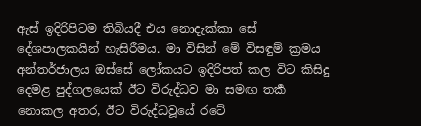ඇස් ඉදිරිපිටම තිබියදී එය නොදැක්කා සේ දේශපාලකයින් හැසිරීමය. මා විසින් මේ විසඳුම් ක්‍රමය අන්තර්‌ජාලය ඔස්සේ ලෝකයට ඉදිරිපත් කල විට කිසිදු දෙමළ පුද්ගලයෙක් ඊට විරුද්ධව මා සමඟ තර්‍ක නොකල අතර, ඊට විරුද්ධවූයේ රටේ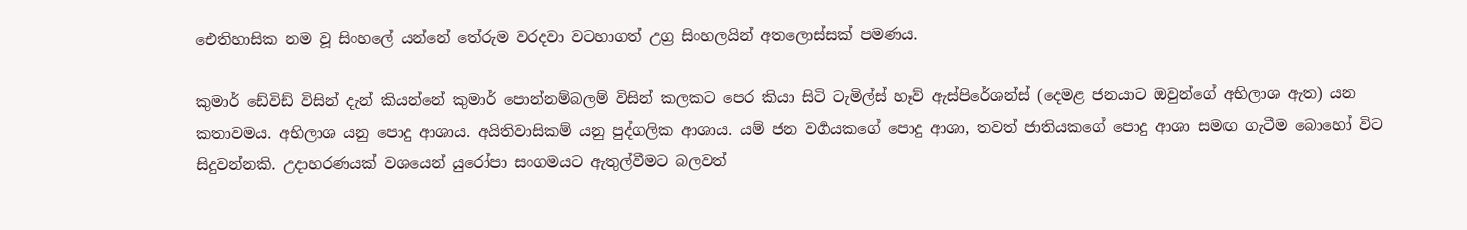ඓතිහාසික නම වූ සිංහලේ යන්නේ තේරුම වරදවා වටහාගත් උග්‍ර සිංහලයින් අතලොස්සක් පමණය.

කුමාර් ඩේවිඩ් විසින් දැන් කියන්නේ කුමාර් පොන්නම්බලම් විසින් කලකට පෙර කියා සිටි ටැමිල්ස් හෑව් ඇස්පිරේශන්ස් (දෙමළ ජනයාට ඔවුන්ගේ අභිලාශ ඇත) යන කතාවමය. අභිලාශ යනු පොදු ආශාය. අයිති‌වාසිකම් යනු පුද්ගලික ආශාය. යම් ජන වර්‍ගයකගේ පොදු ආශා, තවත් ජාතියකගේ පොදු ආශා සමඟ ගැටීම බොහෝ විට සිදුවන්නකි. උදාහරණයක් වශයෙන් යුරෝපා සංගමයට ඇතුල්වීමට බලවත්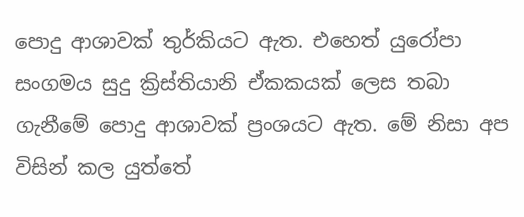පොදු ආශාවක් තුර්කියට ඇත. එහෙත් යුරෝපා සංගමය සුදු ක්‍රිස්තියානි ඒකකයක් ලෙස තබා ගැනීමේ පොදු ආශාවක් ප්‍රංශයට ඇත. මේ නිසා අප විසින් කල යුත්තේ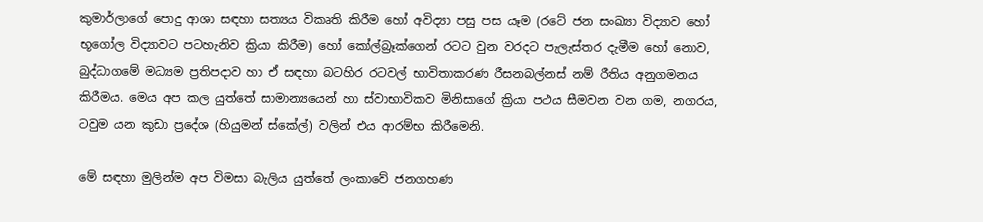කුමාර්ලාගේ පොදු ආශා සඳහා සත්‍යය විකෘති කිරීම හෝ අවිද්‍යා පසු පස යෑම (රටේ ජන සංඛ්‍යා විද්‍යාව හෝ භූගෝල විද්‍යාවට පටහැනිව ක්‍රියා කිරීම) හෝ කෝල්බ්‍ර‌ෑක්ගෙන් රටට වුන වරදට පැලැස්තර දැමීම හෝ නොව, බුද්ධාගමේ මධ්‍යම ප්‍රතිපදාව හා ඒ සඳහා බටහිර රටවල් භාවිතාකරණ රීසනබල්නස් නම් රීතිය අනුගමනය කිරීමය. මෙය අප කල යුත්තේ සාමාන්‍යයෙන් හා ස්වාභාවිකව මිනිසාගේ ක්‍රියා පථය සීමවන වන ගම, නගරය, ටවුම යන කුඩා ප්‍රදේශ (හියුමන් ස්කේල්) වලින් එය ආරම්භ කිරීමෙනි.

මේ සඳහා මුලින්ම අප විමසා බැලිය යුත්තේ ලංකාවේ ජනගහණ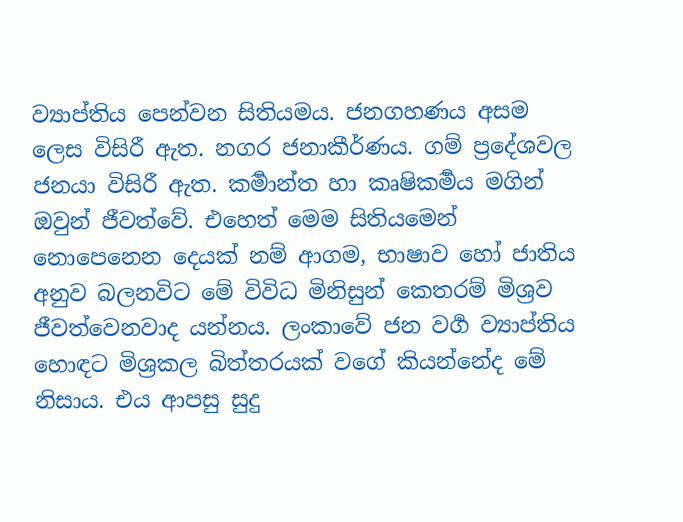ව්‍යාප්තිය පෙන්වන සිතියමය. ජනගහණය අසම ලෙස විසිරී ඇත. නගර ජනාකීර්‌ණය. ගම් ප්‍රදේශවල ජනයා විසිරී ඇත. කර්‍මාන්ත හා කෘෂිකර්‍මය මගින් ඔවුන් ජීවත්වේ. එහෙත් මෙම සිතියමෙන් නොපෙනෙන දෙයක් නම් ආගම, භාෂාව හෝ ජාතිය අනුව බලනවිට මේ විවිධ මිනිසුන් කෙතරම් මිශ්‍රව ජීවත්‌වෙනවාද යන්නය. ලංකාවේ ජන වර්‍ග ව්‍යාප්තිය හොඳට මිශ්‍රකල බිත්තරයක් වගේ කියන්නේද මේ නිසාය. එය ආපසු සුදු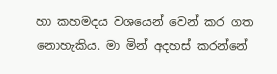හා කහමදය වශයෙන් වෙන් කර ගත නොහැකිය. මා මින් අදහස් කරන්නේ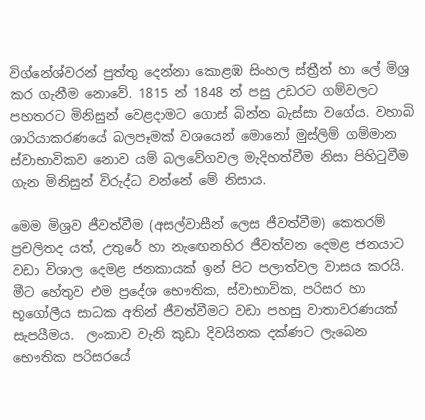විග්නේශ්වරන් පුත්තු දෙන්නා කොළඹ සිංහල ස්ත්‍රීන් හා ලේ මිශ්‍ර කර ගැනීම නොවේ. 1815 න් 1848 න් පසු උඩරට ගම්වලට පහතරට මිනිසුන් වෙළදාමට ගොස් බින්න බැස්සා වගේය. වහාබි ශාරියාකරණයේ බලපෑමක් වශයෙන් මොනෝ මුස්ලිම් ගම්මාන ස්වාභාවිකව නොව යම් බලවේගවල මැදිහත්‌වීම නිසා පිහිටුවීම ගැන මිනිසුන් විරුද්ධ වන්නේ මේ නිසාය.

මෙම මිශ්‍රව ජීවත්‌වීම (අසල්වාසීන් ලෙස ජීවත්‌වීම) කෙතරම් ප්‍රචලිතද යත්, උතුරේ හා නැඟෙනහිර ජීවත්‌වන දෙමළ ජනයාට වඩා විශාල දෙමළ ජනකායක් ඉන් පිට පලාත්‌වල වාසය කරයි. මීට හේතුව එම ප්‍රදේශ භෞතික, ස්වාභාවික, පරිසර හා භූගෝලීය සාධක අතින් ජීවත්‌වීමට වඩා පහසු වාතාවරණයක් සැපයීමය.  ලංකාව වැනි කුඩා දිවයිනක දක්ණට ලැබෙන භෞතික පරිසරයේ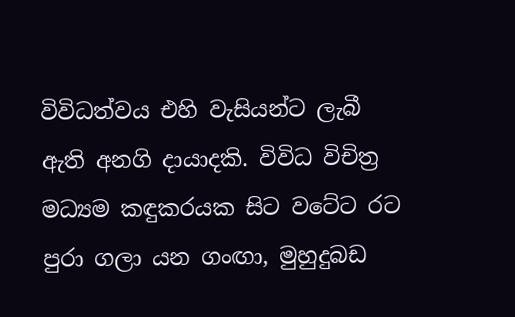විවිධත්‌වය එහි වැසියන්ට ලැබී ඇති අනගි දායාදකි. විවිධ විචිත්‍ර මධ්‍යම කඳුකරයක සිට වටේට රට පුරා ගලා යන ගංඟා, මුහුදුබඩ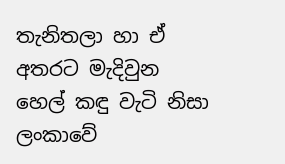තැනිතලා හා ඒ අතරට මැදිවුන හෙල් කඳු වැටි නිසා ලංකාවේ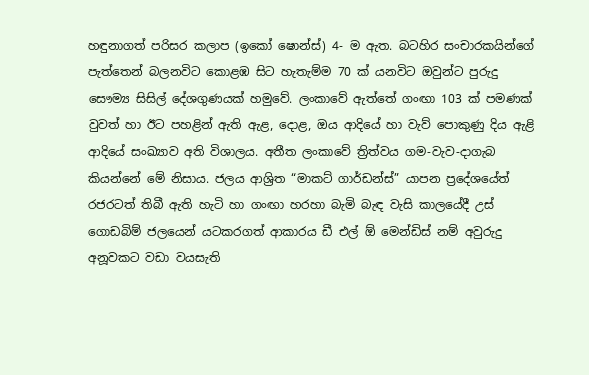හඳුනාගත් පරිසර කලාප (ඉකෝ ෂොන්ස්) 4- ම ඇත. බටහිර සංචාරකයින්ගේ පැත්තෙන් බලනවිට කොළඹ සිට හැතැම්ම 70 ක් යනවිට ඔවුන්ට පුරුදු සෞම්‍ය සිසිල් දේශගුණයක් හමුවේ. ලංකාවේ ඇත්තේ ගංඟා 103 ක් පමණක් වුවත් හා ඊට පහළින් ඇති ඇළ, දොළ, ඔය ආදියේ හා වැව් පොකුණු දිය ඇළි ආදියේ සංඛ්‍යාව අති විශාලය. අතීත ලංකාවේ ත්‍රිත්‌වය ගම-වැව-දාගැබ කියන්නේ මේ නිසාය. ජලය ආශ්‍රිත “මාකට් ගාර්‌ඩන්ස්” යාපන ප්‍රදේශයේත් රජරටත් තිබී ඇති හැටි හා ගංඟා හරහා බැමි බැඳ වැසි කාලයේදී උස් ගොඩබිම් ජලයෙන් යටකරගත් ආකාරය ඩී එල් ඕ මෙන්‌ඩිස් නම් අවුරුදු අනූවකට වඩා වයසැති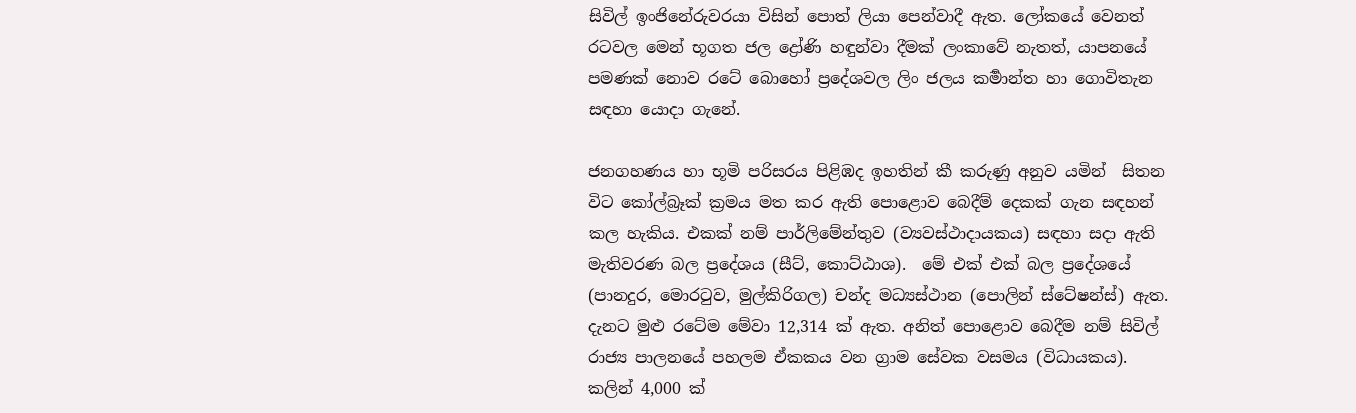සිවිල් ඉංජිනේරුවරයා විසින් පොත් ලියා පෙන්වාදී ඇත. ලෝකයේ වෙනත් රටවල මෙන් භූගත ජල ද්‍රෝණි හඳුන්වා දීමක් ලංකාවේ නැතත්, යාපනයේ පමණක් නොව රටේ බොහෝ ප්‍රදේශවල ලිං ජලය කර්‍මාන්ත හා ගොවිතැන සඳහා යොදා ගැනේ.

ජනගහණය හා භූමි පරිසරය පිළිඹද ඉහතින් කී කරුණු අනුව යමින්  සිතන විට කෝල්බ්‍ර‌ෑක් ක්‍රමය මත කර ඇති පොළොව බෙදීම් දෙකක් ගැන සඳහන් කල හැකිය. එකක් නම් පාර්ලිමේන්තුව (ව්‍යවස්ථාදායකය) සඳහා සදා ඇති මැතිවරණ බල ප්‍රදේශය (සීට්, කොට්ඨාශ).  මේ එක් එක් බල ප්‍රදේශයේ (පානදුර, මොරටුව, මුල්කිරිගල) චන්ද මධ්‍යස්ථාන (පොලින් ස්ටේෂන්ස්) ඇත. දැනට මුළු රටේම මේවා 12,314 ක් ඇත. අනිත් පොළොව බෙදීම නම් සිවිල් රාජ්‍ය පාලනයේ පහලම ඒකකය වන ග්‍රාම සේවක වසමය (විධායකය). කලින් 4,000 ක්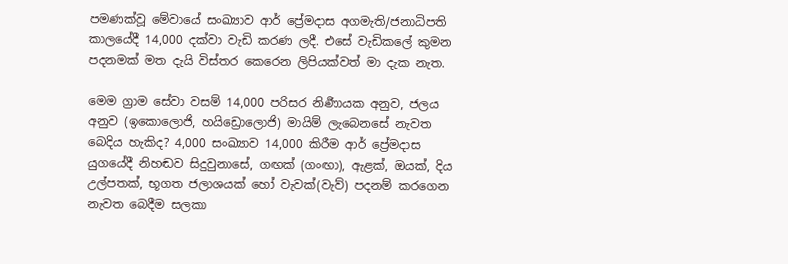පමණක්‌වූ මේවායේ සංඛ්‍යාව ආර් ප්‍රේමදාස අගමැති/ජනාධිපති කාලයේදී 14,000 දක්වා වැඩි කරණ ලදී. එසේ වැඩිකලේ කුමන පදනමක් මත දැයි විස්තර කෙරෙන ලිපියක්වත් මා දැක නැත.

මෙම ග්‍රාම සේවා වසම් 14,000 පරිසර නිර්‍ණායක අනුව, ජලය අනුව (ඉකොලොජි, හයිඩ්‍රොලොජි) මායිම් ලැබෙනසේ නැවත බෙදිය හැකිද? 4,000 සංඛ්‍යාව 14,000 කිරීම ආර් ප්‍රේමදාස යුගයේදී නිහඬව සිදුවුනාසේ, ගඟක් (ගංඟා), ඇළක්, ඔයක්, දිය උල්පතක්, භූගත ජලාශයක් හෝ වැවක්(වැව්) පදනම් කරගෙන නැවත බෙදීම සලකා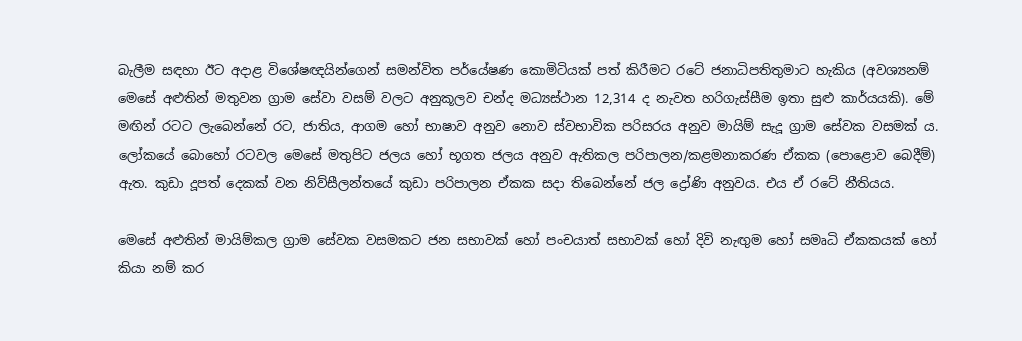බැලීම සඳහා ඊට අදාළ විශේෂඥයින්ගෙන් සමන්විත පර්යේෂණ කොමිටියක් පත් කිරීමට රටේ ජනාධිපතිතුමාට හැකිය (අවශ්‍යනම් මෙසේ අළුතින් මතුවන ග්‍රාම සේවා වසම් වලට අනුකූලව චන්ද මධ්‍යස්ථාන 12,314 ද නැවත හරිගැස්සීම ඉතා සුළු කාර්යයකි). මේ මඟින් රටට ලැබෙන්නේ රට, ජාතිය, ආගම හෝ භාෂාව අනුව නොව ස්වභාවික පරිසරය අනුව මායිම් සැදූ ග්‍රාම සේවක වසමක් ය. ලෝකයේ බොහෝ රටවල මෙසේ මතුපිට ජලය හෝ භූගත ජලය අනුව ඇතිකල පරිපාලන/කළමනාකරණ ඒකක (පොළොව බෙදීම්) ඇත. කුඩා දූපත් දෙකක් වන නිව්සීලන්තයේ කුඩා පරිපාලන ඒකක සදා තිබෙන්නේ ජල ද්‍රෝණි අනුවය. එය ඒ රටේ නීතියය.

මෙසේ අළුතින් මායිම්කල ග්‍රාම සේවක වසමකට ජන සභාවක් හෝ පංචයාත් සභාවක් හෝ දිවි නැඟුම හෝ සමෘධි ඒකකයක් හෝ කියා නම් කර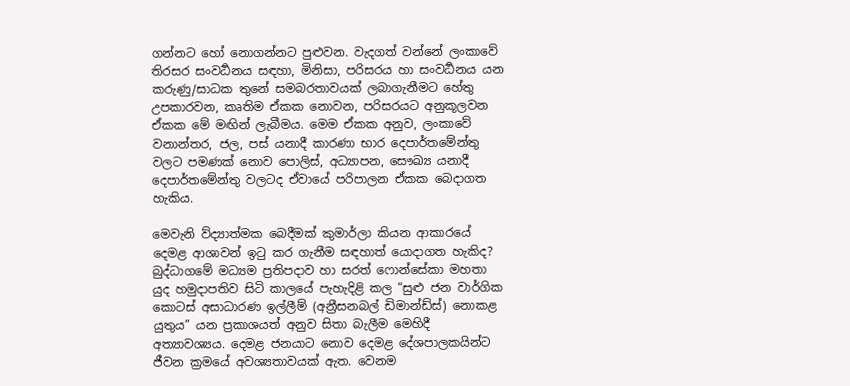ගන්නට හෝ නොගන්නට පුළුවන. වැදගත් වන්නේ ලංකාවේ තිරසර සංවර්‍ධනය සඳහා, මිනිසා, පරිසරය හා සංවර්‍ධනය යන කරුණු/සාධක තුනේ සමබරතාවයක් ලබාගැනීමට හේතු උපකාරවන, කෘතිම ඒකක නොවන, පරිසරයට අනුකූලවන ඒකක මේ මඟින් ලැබීමය. මෙම ඒකක අනුව, ලංකාවේ වනාන්තර, ජල, පස් යනාදී කාරණා භාර දෙපාර්තමේන්තු වලට පමණක් නොව පොලිස්, අධ්‍යාපන, සෞඛ්‍ය යනාදී දෙපාර්‌තමේන්තු වලටද ඒවායේ පරිපාලන ඒකක බෙදාගත හැකිය.

මෙවැනි ව්ද්‍යාත්මක බෙදීමක් කුමාර්ලා කියන ආකාරයේ දෙමළ ආශාවන් ඉටු කර ගැනීම සඳහාත් යොදාගත හැකිද? බුද්ධාගමේ මධ්‍යම ප්‍රතිපදාව හා සරත් ෆොන්සේකා මහතා යුද හමුදාපතිව සිටි කාලයේ පැහැදිළි කල “සුළු ජන වාර්ගික කොටස් අසාධාරණ ඉල්ලීම් (අන්‍රීසනබල් ඩිමාන්ඩ්ස්) නොකළ යුතුය” යන ප්‍රකාශයත් අනුව සිතා බැලීම මෙහිදී අත්‍යාවශ්‍යය. දෙමළ ජනයාට නොව දෙමළ දේශපාලකයින්ට ජීවන ක්‍රමයේ අවශ්‍යතාවයක් ඇත. වෙනම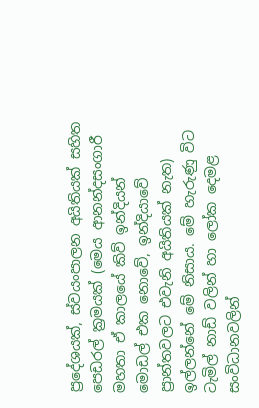ප්‍රදේශයක්, ස්වයංපාලන අයිතියක් සහිත පෙඩරල් ක්‍රමයක් (මෙය ආනන්දසංගාරී මහතා ඒ කාලයේ කිව් ඉන්දියන් මොඩල් එක නොවේ, ඉන්දියාවේ ප්‍රාන්තවලට එවැනි අයිතියක් නැත)  ඉල්ලන්නේ මේ නිසාය. මේ හැරුණු විට ටැමිල් නාඩ් වලින් හා ලෝක දෙමළ සංවිධානවලින්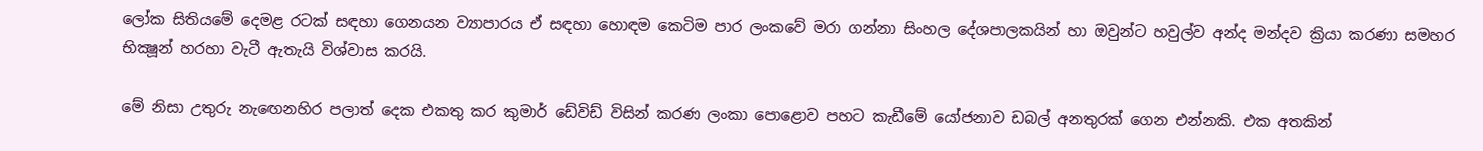ලෝක සිතියමේ දෙමළ රටක් සඳහා ගෙනයන ව්‍යාපාරය ඒ සඳහා හොඳම කෙටිම පාර ලංකවේ මරා ගන්නා සිංහල දේශපාලකයින් හා ඔවුන්ට හවුල්ව අන්ද මන්දව ක්‍රියා කරණා සමහර භික්‍ෂූන් හරහා වැටී ඇතැයි විශ්වාස කරයි.

මේ නිසා උතුරු නැඟෙනහිර පලාත් දෙක එකතු කර කුමාර් ඩේවිඩ් විසින් කරණ ලංකා පොළොව පහට කැඩීමේ යෝජනාව ඩබල් අනතුරක් ගෙන එන්නකි. එක අතකින්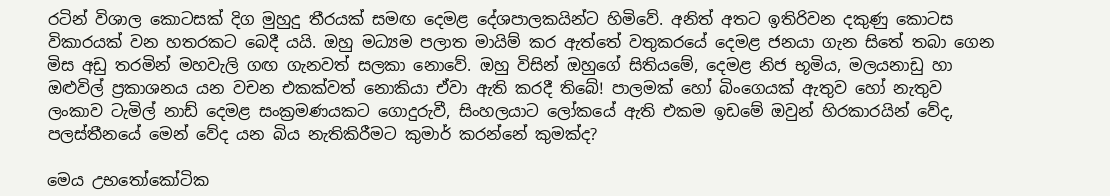රටින් විශාල කොටසක් දිග මුහුදු තීරයක් සමඟ දෙමළ දේශපාලකයින්ට හිමිවේ. අනිත් අතට ඉතිරිවන දකුණු කොටස විකාරයක් වන හතරකට බෙදී යයි. ඔහු මධ්‍යම පලාත මායිම් කර ඇත්තේ වතුකරයේ දෙමළ ජනයා ගැන සිතේ තබා ගෙන මිස අඩු තරමින් මහවැලි ගඟ ගැනවත් සලකා නොවේ. ඔහු විසින් ඔහුගේ සිතියමේ, දෙමළ නිජ භූමිය, මලයනාඩු හා ඔළුවිල් ප්‍රකාශනය යන වචන එකක්වත් නොකියා ඒවා ඇති කරදී තිබේ! පාලමක් හෝ බිංගෙයක් ඇතුව හෝ නැතුව ලංකාව ටැමිල් නාඩ් දෙමළ සංක්‍රමණයකට ගොදුරුවී, සිංහලයාට ලෝකයේ ඇති එකම ඉඩමේ ඔවුන් හිරකාරයින් වේද, පලස්තීනයේ මෙන් වේද යන බිය නැතිකිරීමට කුමාර් කරන්නේ කුමක්ද?

මෙය උභතෝකෝටික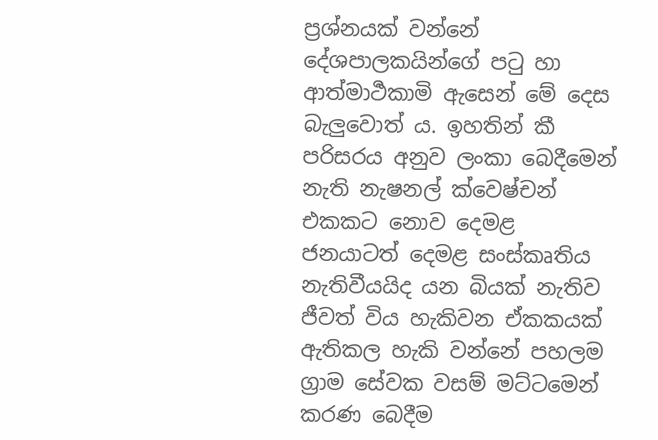ප්‍රශ්නයක් වන්නේ දේශපාලකයින්ගේ පටු හා ආත්මාර්‍ථකාමි ඇසෙන් මේ දෙස බැලුවොත් ය. ඉහතින් කී පරිසරය අනුව ලංකා බෙදීමෙන් නැති නැෂනල් ක්‌වෙෂ්චන් එකකට නොව දෙමළ ජනයාටත් දෙමළ සංස්කෘතිය නැතිවීයයිද යන බියක් නැතිව ජීවත් විය හැකිවන ඒකකයක් ඇතිකල හැකි වන්නේ පහලම ග්‍රාම සේවක වසම් මට්ටමෙන් කරණ බෙදීම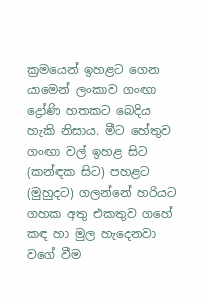ක්‍රමයෙන් ඉහළට ගෙන යාමෙන් ලංකාව ගංඟා ද්‍රෝණි හතකට බෙදිය හැකි නිසාය. මීට හේතුව ගංඟා වල් ඉහළ සිට (කන්ඳක සිට) පහළට (මුහුදට) ගලන්නේ හරියට ගහක අතු එකතුව ගහේ කඳ හා මුල හැදෙනවා වගේ වීම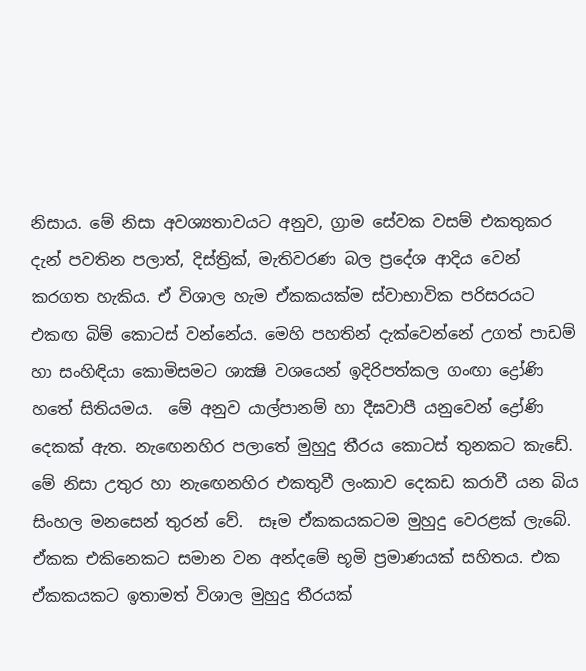නිසාය. මේ නිසා අවශ්‍යතාවයට අනුව, ග්‍රාම සේවක වසම් එකතුකර දැන් පවතින පලාත්, දිස්ත්‍රික්, මැතිවරණ බල ප්‍රදේශ ආදිය වෙන් කරගත හැකිය. ඒ විශාල හැම ඒකකයක්ම ස්වාභාවික පරිසරයට එකඟ බිම් කොටස් වන්නේය. මෙහි පහතින් දැක්‌වෙන්නේ උගත් පාඩම් හා සංහිඳියා කොමිසමට ශාක්‍ෂි වශයෙන් ඉදිරිපත්කල ගංඟා ද්‍රෝණි හතේ සිතියමය.  මේ අනුව යාල්පානම් හා දීඝවාපී යනුවෙන් ද්‍රෝණි දෙකක් ඇත. නැඟෙනහිර පලාතේ මුහුදු තීරය කොටස් තුනකට කැඩේ. මේ නිසා උතුර හා නැඟෙනහිර එකතුවී ලංකාව දෙකඩ කරාවී යන බිය සිංහල මනසෙන් තුරන් වේ.  සෑම ඒකකයකටම මුහුදු වෙරළක් ලැබේ. ඒකක එකිනෙකට සමාන වන අන්දමේ භූමි ප්‍රමාණයක් සහිතය. එක ඒකකයකට ඉතාමත් විශාල මුහුදු තීරයක්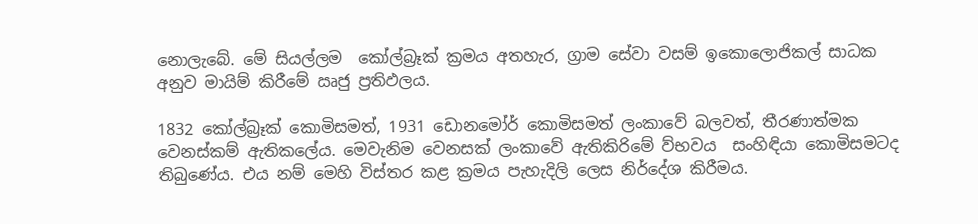නොලැබේ. මේ සියල්ලම  කෝල්බ්‍ර‌ෑක් ක්‍රමය අතහැර, ග්‍රාම සේවා වසම් ඉකොලොජිකල් සාධක අනුව මායිම් කිරීමේ ඍජු ප්‍රතිඵලය.

1832 කෝල්බ්‍ර‌ෑක් කොමිසමත්, 1931 ඩොනමෝර් කොමිසමත් ලංකාවේ බලවත්, තීරණාත්මක වෙනස්කම් ඇතිකලේය. මෙවැනිම වෙනසක් ලංකාවේ ඇතිකිරිමේ ව්භවය  සංහිඳියා කොමිසමටද තිබුණේය. එය නම් මෙහි විස්තර කළ ක්‍රමය පැහැදිලි ලෙස නිර්දේශ කිරීමය.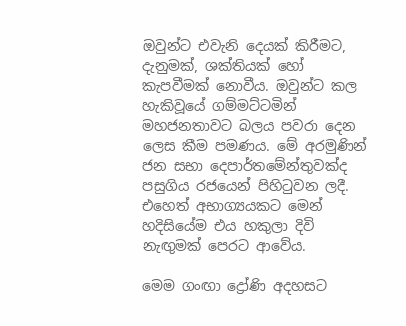ඔවුන්ට එවැනි දෙයක් කිරීමට, දැනුමක්, ශක්තියක් හෝ කැපවීමක් නොවීය. ඔවුන්ට කල හැකිවූයේ ගම්මට්ටමින් මහජනතාවට බලය පවරා දෙන ලෙස කීම පමණය. මේ අරමුණින් ජන සභා දෙපාර්තමේන්තුවක්ද පසුගිය රජයෙන් පිහිටුවන ලදී. එහෙත් අභාග්‍යයකට මෙන් හදිසියේම එය හකුලා දිවි නැඟුමක් පෙරට ආවේය.

මෙම ගංඟා ද්‍රෝණි අදහසට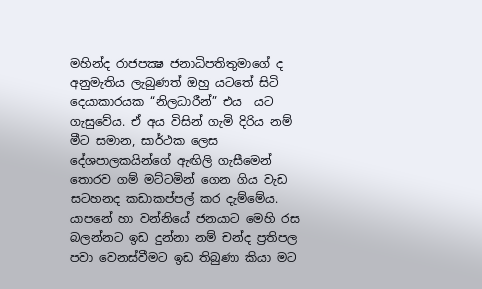මහින්ද රාජපක්‍ෂ ජනාධිපතිතුමාගේ ද අනුමැතිය ලැබුණත් ඔහු යටතේ සිටි දෙයාකාරයක “නිලධාරීන්” එය  යට ගැසුවේය. ඒ අය විසින් ගැමි දිරිය නම් මීට සමාන, සාර්‌ථක ලෙස දේශපාලකයින්ගේ ඇඟිලි ගැසීමෙන් තොරව ගම් මට්ටමින් ගෙන ගිය වැඩ සටහනද කඩාකප්පල් කර දැම්මේය. යාපනේ හා වන්නියේ ජනයාට මෙහි රස බලන්නට ඉඩ දුන්නා නම් චන්ද ප්‍රතිපල පවා වෙනස්වීමට ඉඩ තිබුණා කියා මට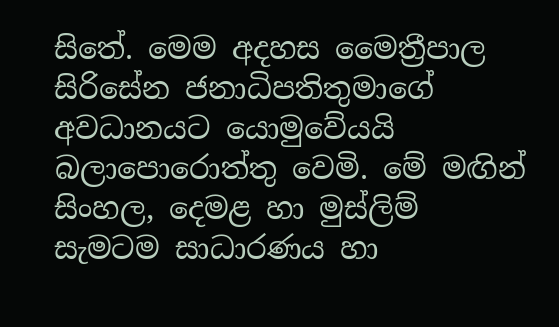සිතේ. මෙම අදහස මෛත්‍රීපාල සිරිසේන ජනාධිපතිතුමාගේ අවධානයට යොමුවේයයි බලාපොරොත්තු වෙමි. මේ මඟින් සිංහල, දෙමළ හා මුස්ලිම් සැමටම සාධාරණය හා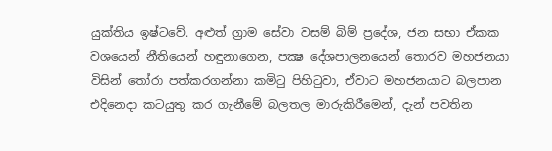යුක්තිය ඉෂ්ටවේ. අළුත් ග්‍රාම සේවා වසම් බිම් ප්‍රදේශ, ජන සභා ඒකක වශයෙන් නීතියෙන් හඳුනාගෙන, පක්‍ෂ දේශපාලනයෙන් තොරව මහජනයා විසින් තෝරා පත්කරගන්නා කමිටු පිහිටුවා, ඒවාට මහජනයාට බලපාන එදිනෙදා කටයුතු කර ගැනීමේ බලතල මාරුකිරීමෙන්, දැන් පවතින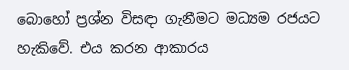බොහෝ ප්‍රශ්න විසඳා ගැනීමට මධ්‍යම රජයට හැකිවේ. එය කරන ආකාරය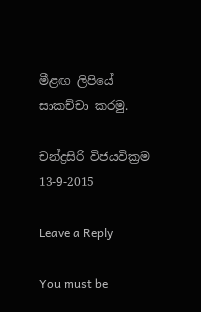මීළඟ ලිපියේ සාකච්චා කරමු.

චන්ද්‍රසිරි විජයවික්‍රම
13-9-2015

Leave a Reply

You must be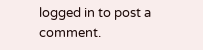logged in to post a comment.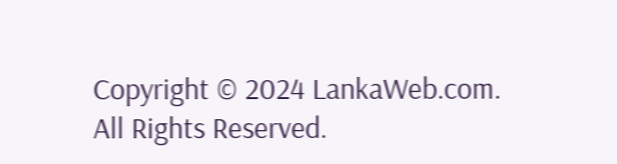Copyright © 2024 LankaWeb.com. All Rights Reserved.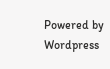Powered by Wordpress